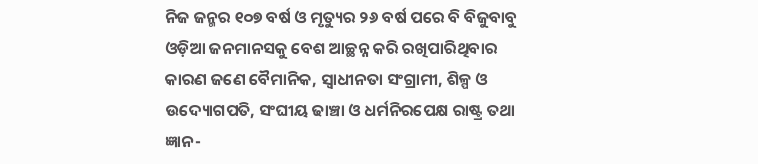ନିଜ ଜନ୍ମର ୧୦୭ ବର୍ଷ ଓ ମୃତ୍ୟୁର ୨୬ ବର୍ଷ ପରେ ବି ବିଜୁବାବୁ ଓଡ଼ିଆ ଜନମାନସକୁ ବେଶ ଆଚ୍ଛନ୍ନ କରି ରଖିପାରିଥିବାର କାରଣ ଜଣେ ବୈମାନିକ, ସ୍ବାଧୀନତା ସଂଗ୍ରାମୀ, ଶିଳ୍ପ ଓ ଉଦ୍ୟୋଗପତି, ସଂଘୀୟ ଢାଞ୍ଚା ଓ ଧର୍ମନିରପେକ୍ଷ ରାଷ୍ଟ୍ର ତଥା ଜ୍ଞାନ-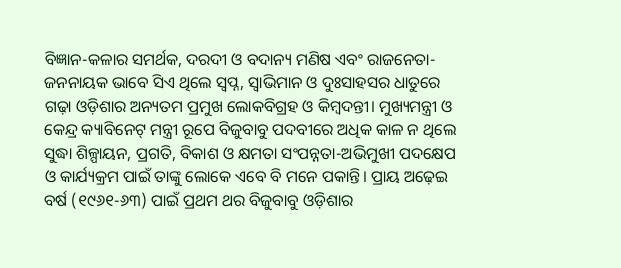ବିଜ୍ଞାନ-କଳାର ସମର୍ଥକ, ଦରଦୀ ଓ ବଦାନ୍ୟ ମଣିଷ ଏବଂ ରାଜନେତା-ଜନନାୟକ ଭାବେ ସିଏ ଥିଲେ ସ୍ବପ୍ନ, ସ୍ବାଭିମାନ ଓ ଦୁଃସାହସର ଧାତୁରେ ଗଢ଼ା ଓଡ଼ିଶାର ଅନ୍ୟତମ ପ୍ରମୁଖ ଲୋକବିଗ୍ରହ ଓ କିମ୍ବଦନ୍ତୀ। ମୁଖ୍ୟମନ୍ତ୍ରୀ ଓ କେନ୍ଦ୍ର କ୍ୟାବିନେଟ୍ ମନ୍ତ୍ରୀ ରୂପେ ବିଜୁବାବୁ ପଦବୀରେ ଅଧିକ କାଳ ନ ଥିଲେ ସୁଦ୍ଧା ଶିଳ୍ପାୟନ, ପ୍ରଗତି, ବିକାଶ ଓ କ୍ଷମତା ସଂପନ୍ନତା-ଅଭିମୁଖୀ ପଦକ୍ଷେପ ଓ କାର୍ଯ୍ୟକ୍ରମ ପାଇଁ ତାଙ୍କୁ ଲୋକେ ଏବେ ବି ମନେ ପକାନ୍ତି। ପ୍ରାୟ ଅଢ଼େଇ ବର୍ଷ (୧୯୬୧-୬୩) ପାଇଁ ପ୍ରଥମ ଥର ବିଜୁବାବୁ ଓଡ଼ିଶାର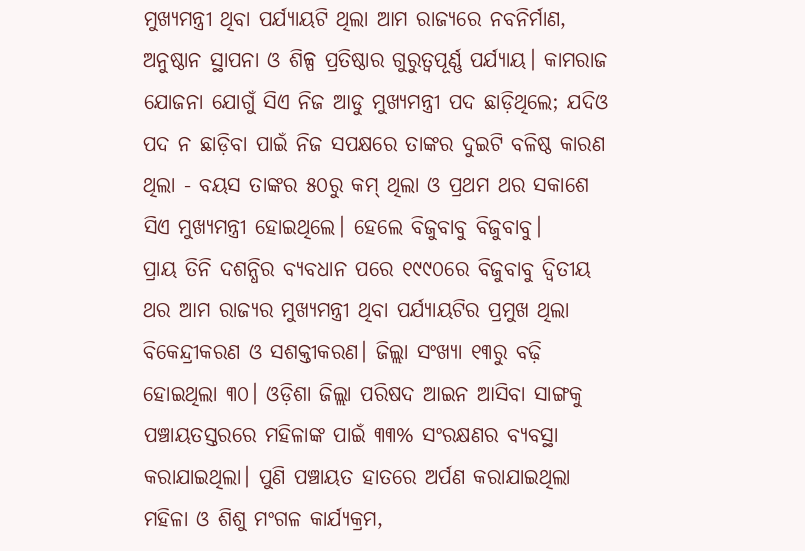ମୁଖ୍ୟମନ୍ତ୍ରୀ ଥିବା ପର୍ଯ୍ୟାୟଟି ଥିଲା ଆମ ରାଜ୍ୟରେ ନବନିର୍ମାଣ, ଅନୁଷ୍ଠାନ ସ୍ଥାପନା ଓ ଶିଳ୍ପ ପ୍ରତିଷ୍ଠାର ଗୁରୁତ୍ବପୂର୍ଣ୍ଣ ପର୍ଯ୍ୟାୟ। କାମରାଜ ଯୋଜନା ଯୋଗୁଁ ସିଏ ନିଜ ଆଡୁ ମୁଖ୍ୟମନ୍ତ୍ରୀ ପଦ ଛାଡ଼ିଥିଲେ; ଯଦିଓ ପଦ ନ ଛାଡ଼ିବା ପାଇଁ ନିଜ ସପକ୍ଷରେ ତାଙ୍କର ଦୁଇଟି ବଳିଷ୍ଠ କାରଣ ଥିଲା - ବୟସ ତାଙ୍କର ୫୦ରୁ କମ୍ ଥିଲା ଓ ପ୍ରଥମ ଥର ସକାଶେ ସିଏ ମୁଖ୍ୟମନ୍ତ୍ରୀ ହୋଇଥିଲେ। ହେଲେ ବିଜୁବାବୁ ବିଜୁବାବୁ।
ପ୍ରାୟ ତିନି ଦଶନ୍ଧିର ବ୍ୟବଧାନ ପରେ ୧୯୯୦ରେ ବିଜୁବାବୁ ଦ୍ବିତୀୟ ଥର ଆମ ରାଜ୍ୟର ମୁଖ୍ୟମନ୍ତ୍ରୀ ଥିବା ପର୍ଯ୍ୟାୟଟିର ପ୍ରମୁଖ ଥିଲା ବିକେନ୍ଦ୍ରୀକରଣ ଓ ସଶକ୍ତୀକରଣ। ଜିଲ୍ଲା ସଂଖ୍ୟା ୧୩ରୁ ବଢ଼ି ହୋଇଥିଲା ୩୦। ଓଡ଼ିଶା ଜିଲ୍ଲା ପରିଷଦ ଆଇନ ଆସିବା ସାଙ୍ଗକୁ ପଞ୍ଚାୟତସ୍ତରରେ ମହିଳାଙ୍କ ପାଇଁ ୩୩% ସଂରକ୍ଷଣର ବ୍ୟବସ୍ଥା କରାଯାଇଥିଲା। ପୁଣି ପଞ୍ଚାୟତ ହାତରେ ଅର୍ପଣ କରାଯାଇଥିଲା ମହିଳା ଓ ଶିଶୁ ମଂଗଳ କାର୍ଯ୍ୟକ୍ରମ,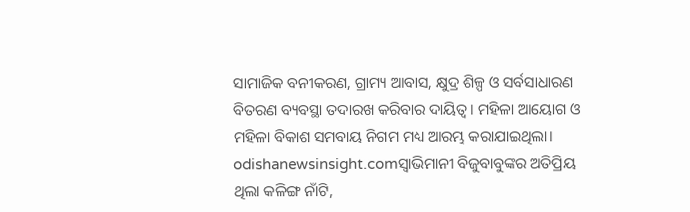ସାମାଜିକ ବନୀକରଣ, ଗ୍ରାମ୍ୟ ଆବାସ, କ୍ଷୁଦ୍ର ଶିଳ୍ପ ଓ ସର୍ବସାଧାରଣ ବିତରଣ ବ୍ୟବସ୍ଥା ତଦାରଖ କରିବାର ଦାୟିତ୍ବ। ମହିଳା ଆୟୋଗ ଓ ମହିଳା ବିକାଶ ସମବାୟ ନିଗମ ମଧ୍ୟ ଆରମ୍ଭ କରାଯାଇଥିଲା।
odishanewsinsight.comସ୍ବାଭିମାନୀ ବିଜୁବାବୁଙ୍କର ଅତିପ୍ରିୟ ଥିଲା କଳିଙ୍ଗ ନାଁଟି,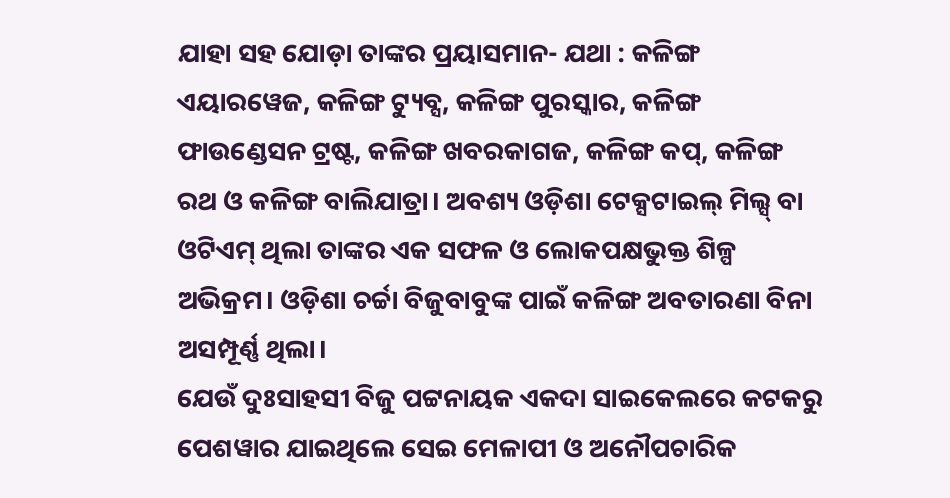ଯାହା ସହ ଯୋଡ଼ା ତାଙ୍କର ପ୍ରୟାସମାନ- ଯଥା : କଳିଙ୍ଗ ଏୟାରୱେଜ, କଳିଙ୍ଗ ଟ୍ୟୁବ୍ସ, କଳିଙ୍ଗ ପୁରସ୍କାର, କଳିଙ୍ଗ ଫାଉଣ୍ଡେସନ ଟ୍ରଷ୍ଟ, କଳିଙ୍ଗ ଖବରକାଗଜ, କଳିଙ୍ଗ କପ୍, କଳିଙ୍ଗ ରଥ ଓ କଳିଙ୍ଗ ବାଲିଯାତ୍ରା। ଅବଶ୍ୟ ଓଡ଼ିଶା ଟେକ୍ସଟାଇଲ୍ ମିଲ୍ସ୍ ବା ଓଟିଏମ୍ ଥିଲା ତାଙ୍କର ଏକ ସଫଳ ଓ ଲୋକପକ୍ଷଭୁକ୍ତ ଶିଳ୍ପ ଅଭିକ୍ରମ। ଓଡ଼ିଶା ଚର୍ଚ୍ଚା ବିଜୁବାବୁଙ୍କ ପାଇଁ କଳିଙ୍ଗ ଅବତାରଣା ବିନା ଅସମ୍ପୂର୍ଣ୍ଣ ଥିଲା।
ଯେଉଁ ଦୁଃସାହସୀ ବିଜୁ ପଟ୍ଟନାୟକ ଏକଦା ସାଇକେଲରେ କଟକରୁ ପେଶୱାର ଯାଇଥିଲେ ସେଇ ମେଳାପୀ ଓ ଅନୌପଚାରିକ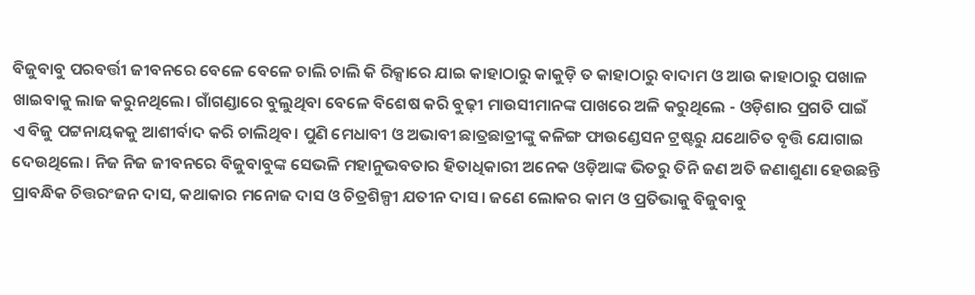ବିଜୁବାବୁ ପରବର୍ତ୍ତୀ ଜୀବନରେ ବେଳେ ବେଳେ ଚାଲି ଚାଲି କି ରିକ୍ସାରେ ଯାଇ କାହାଠାରୁ କାକୁଡ଼ି ତ କାହାଠାରୁ ବାଦାମ ଓ ଆଉ କାହାଠାରୁ ପଖାଳ ଖାଇବାକୁ ଲାଜ କରୁନଥିଲେ। ଗାଁଗଣ୍ଡାରେ ବୁଲୁଥିବା ବେଳେ ବିଶେଷ କରି ବୁଢ଼ୀ ମାଉସୀମାନଙ୍କ ପାଖରେ ଅଳି କରୁଥିଲେ - ଓଡ଼ିଶାର ପ୍ରଗତି ପାଇଁ ଏ ବିଜୁ ପଟ୍ଟନାୟକକୁ ଆଶୀର୍ବାଦ କରି ଚାଲିଥିବ। ପୁଣି ମେଧାବୀ ଓ ଅଭାବୀ ଛାତ୍ରଛାତ୍ରୀଙ୍କୁ କଳିଙ୍ଗ ଫାଉଣ୍ଡେସନ ଟ୍ରଷ୍ଟରୁ ଯଥୋଚିତ ବୃତ୍ତି ଯୋଗାଇ ଦେଉଥିଲେ। ନିଜ ନିଜ ଜୀବନରେ ବିଜୁବାବୁଙ୍କ ସେଭଳି ମହାନୁଭବତାର ହିତାଧିକାରୀ ଅନେକ ଓଡ଼ିଆଙ୍କ ଭିତରୁ ତିନି ଜଣ ଅତି ଜଣାଶୁଣା ହେଉଛନ୍ତି ପ୍ରାବନ୍ଧିକ ଚିତ୍ତରଂଜନ ଦାସ, କଥାକାର ମନୋଜ ଦାସ ଓ ଚିତ୍ରଶିଳ୍ପୀ ଯତୀନ ଦାସ। ଜଣେ ଲୋକର କାମ ଓ ପ୍ରତିଭାକୁ ବିଜୁବାବୁ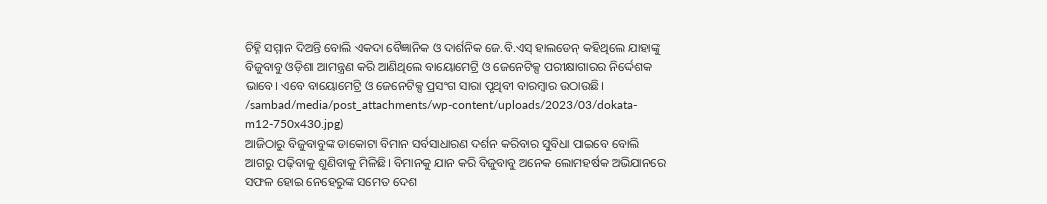ଚିହ୍ନି ସମ୍ମାନ ଦିଅନ୍ତି ବୋଲି ଏକଦା ବୈଜ୍ଞାନିକ ଓ ଦାର୍ଶନିକ ଜେ.ବି.ଏସ୍ ହାଲଡେନ୍ କହିଥିଲେ ଯାହାଙ୍କୁ ବିଜୁବାବୁ ଓଡ଼ିଶା ଆମନ୍ତ୍ରଣ କରି ଆଣିଥିଲେ ବାୟୋମେଟ୍ରି ଓ ଜେନେଟିକ୍ସ ପରୀକ୍ଷାଗାରର ନିର୍ଦ୍ଦେଶକ ଭାବେ। ଏବେ ବାୟୋମେଟ୍ରି ଓ ଜେନେଟିକ୍ସ ପ୍ରସଂଗ ସାରା ପୃଥିବୀ ବାରମ୍ବାର ଉଠାଉଛି।
/sambad/media/post_attachments/wp-content/uploads/2023/03/dokata-m12-750x430.jpg)
ଆଜିଠାରୁ ବିଜୁବାବୁଙ୍କ ଡାକୋଟା ବିମାନ ସର୍ବସାଧାରଣ ଦର୍ଶନ କରିବାର ସୁବିଧା ପାଇବେ ବୋଲି ଆଗରୁ ପଢ଼ିବାକୁ ଶୁଣିବାକୁ ମିଳିଛି। ବିମାନକୁ ଯାନ କରି ବିଜୁବାବୁ ଅନେକ ଲୋମହର୍ଷକ ଅଭିଯାନରେ ସଫଳ ହୋଇ ନେହେରୁଙ୍କ ସମେତ ଦେଶ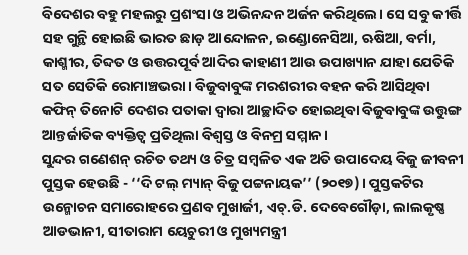ବିଦେଶର ବହୁ ମହଲରୁ ପ୍ରଶଂସା ଓ ଅଭିନନ୍ଦନ ଅର୍ଜନ କରିଥିଲେ। ସେ ସବୁ କୀର୍ତ୍ତି ସହ ଗୁନ୍ଥି ହୋଇଛି ଭାରତ ଛାଡ଼ ଆନ୍ଦୋଳନ, ଇଣ୍ଡୋନେସିଆ, ଋଷିଆ, ବର୍ମା, କାଶ୍ମୀର, ତିବ୍ଦତ ଓ ଉତ୍ତରପୂର୍ବ ଆଦିର କାହାଣୀ ଆଉ ଉପାଖ୍ୟାନ ଯାହା ଯେତିକି ସତ ସେତିକି ରୋମାଞ୍ଚଭରା। ବିଜୁବାବୁଙ୍କ ମରଶରୀର ବହନ କରି ଆସିଥିବା କଫିନ୍ ତିନୋଟି ଦେଶର ପତାକା ଦ୍ବାରା ଆଚ୍ଛାଦିତ ହୋଇଥିବା ବିଜୁବାବୁଙ୍କ ଉତ୍ତୁଙ୍ଗ ଆନ୍ତର୍ଜାତିକ ବ୍ୟକ୍ତିତ୍ବ ପ୍ରତିଥିଲା ବିଶ୍ବସ୍ତ ଓ ବିନମ୍ର ସମ୍ମାନ।
ସୁନ୍ଦର ଗଣେଶନ୍ ରଚିତ ତଥ୍ୟ ଓ ଚିତ୍ର ସମ୍ବଳିତ ଏକ ଅତି ଉପାଦେୟ ବିଜୁ ଜୀବନୀ ପୁସ୍ତକ ହେଉଛି - ‘‘ଦି ଟଲ୍ ମ୍ୟାନ୍ ବିଜୁ ପଟ୍ଟନାୟକ’’ (୨୦୧୭)। ପୁସ୍ତକଟିର ଉନ୍ମୋଚନ ସମାରୋହରେ ପ୍ରଣବ ମୁଖାର୍ଜୀ, ଏଚ୍.ଡି. ଦେବେଗୌଡ଼ା, ଲାଲକୃଷ୍ଣ ଆଡଭାନୀ, ସୀତାରାମ ୟେଚୁରୀ ଓ ମୁଖ୍ୟମନ୍ତ୍ରୀ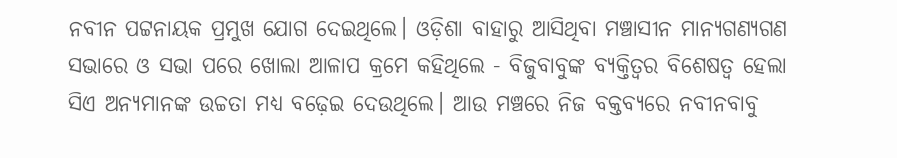ନବୀନ ପଟ୍ଟନାୟକ ପ୍ରମୁଖ ଯୋଗ ଦେଇଥିଲେ। ଓଡ଼ିଶା ବାହାରୁ ଆସିଥିବା ମଞ୍ଚାସୀନ ମାନ୍ୟଗଣ୍ୟଗଣ ସଭାରେ ଓ ସଭା ପରେ ଖୋଲା ଆଳାପ କ୍ରମେ କହିଥିଲେ - ବିଜୁବାବୁଙ୍କ ବ୍ୟକ୍ତିତ୍ବର ବିଶେଷତ୍ବ ହେଲା ସିଏ ଅନ୍ୟମାନଙ୍କ ଉଚ୍ଚତା ମଧ୍ୟ ବଢ଼େଇ ଦେଉଥିଲେ। ଆଉ ମଞ୍ଚରେ ନିଜ ବକ୍ତବ୍ୟରେ ନବୀନବାବୁ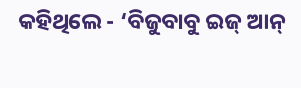କହିଥିଲେ - ‘ବିଜୁବାବୁ ଇଜ୍ ଆନ୍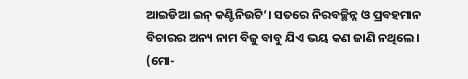ଆଇଡିଆ ଇନ୍ କଣ୍ଟିନିଉଟି’। ସତରେ ନିରବଚ୍ଛିନ୍ନ ଓ ପ୍ରବହମାନ ବିଚାରର ଅନ୍ୟ ନାମ ବିଜୁ ବାବୁ ଯିଏ ଭୟ କଣ ଜାଣି ନଥିଲେ।
(ମୋ-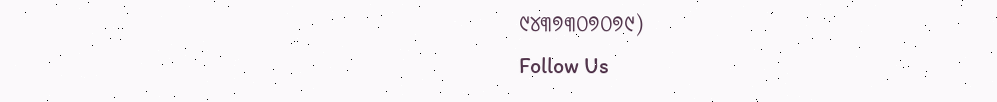୯୪୩୭୩୦୭୦୭୯)
Follow Us